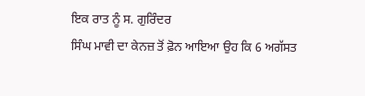ਇਕ ਰਾਤ ਨੂੰ ਸ. ਗੁਰਿੰਦਰ
ਸਿੰਘ ਮਾਵੀ ਦਾ ਕੇਨਜ਼ ਤੋਂ ਫ਼ੋਨ ਆਇਆ ਉਹ ਕਿ 6 ਅਗੱਸਤ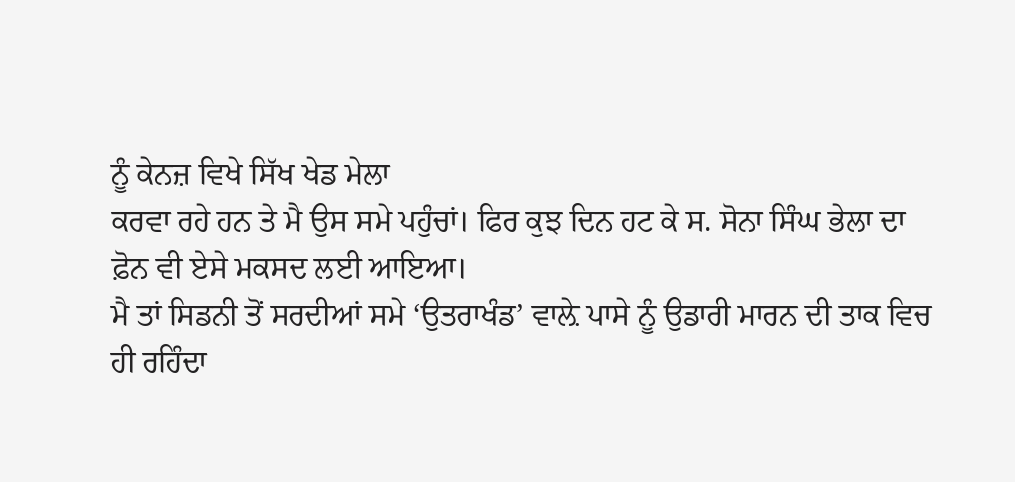ਨੂੰ ਕੇਨਜ਼ ਵਿਖੇ ਸਿੱਖ ਖੇਡ ਮੇਲਾ
ਕਰਵਾ ਰਹੇ ਹਨ ਤੇ ਮੈ ਉਸ ਸਮੇ ਪਹੁੰਚਾਂ। ਫਿਰ ਕੁਝ ਦਿਨ ਹਟ ਕੇ ਸ. ਸੋਨਾ ਸਿੰਘ ਭੇਲਾ ਦਾ
ਫ਼ੋਨ ਵੀ ਏਸੇ ਮਕਸਦ ਲਈ ਆਇਆ।
ਮੈ ਤਾਂ ਸਿਡਨੀ ਤੋਂ ਸਰਦੀਆਂ ਸਮੇ ‘ਉਤਰਾਖੰਡ’ ਵਾਲ਼ੇ ਪਾਸੇ ਨੂੰ ਉਡਾਰੀ ਮਾਰਨ ਦੀ ਤਾਕ ਵਿਚ
ਹੀ ਰਹਿੰਦਾ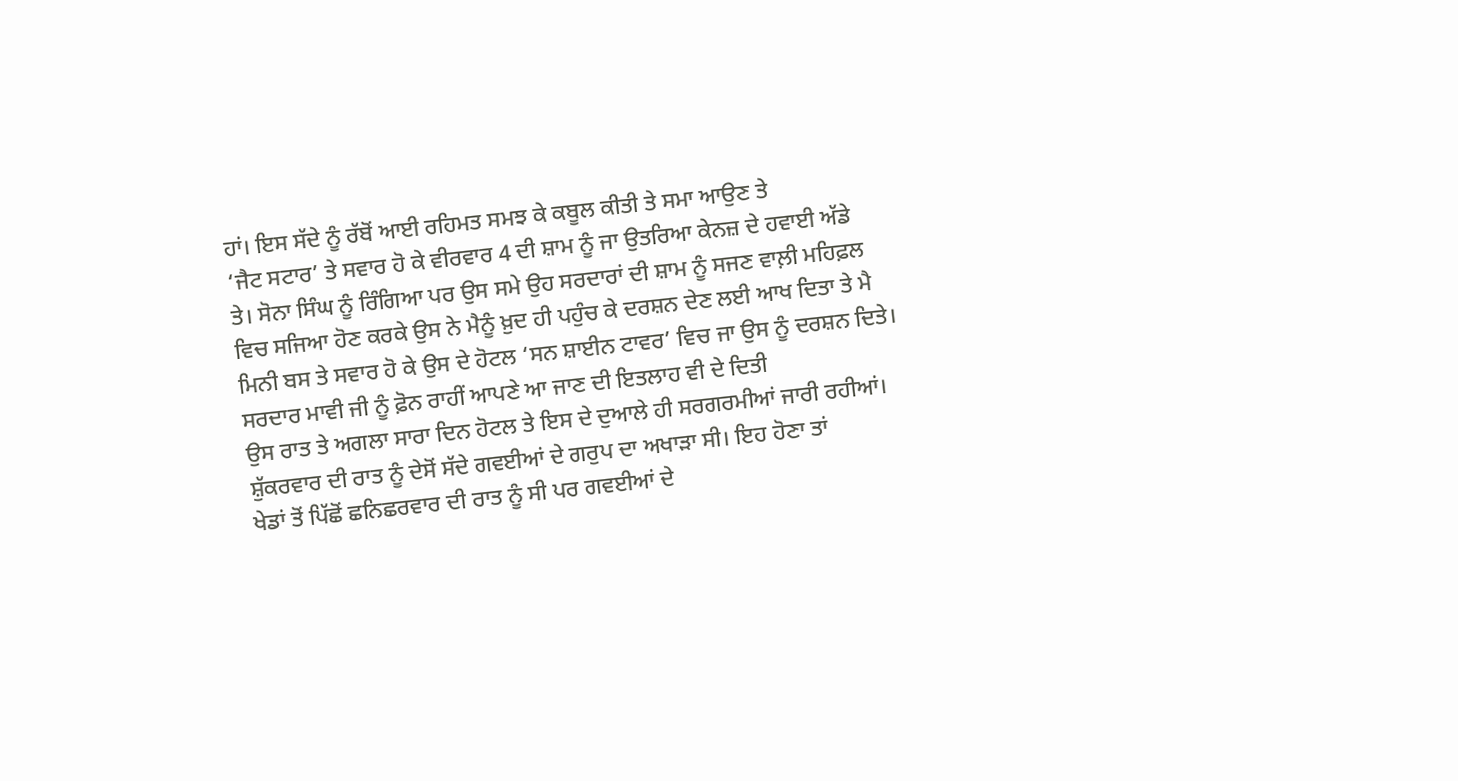ਹਾਂ। ਇਸ ਸੱਦੇ ਨੂੰ ਰੱਬੋਂ ਆਈ ਰਹਿਮਤ ਸਮਝ ਕੇ ਕਬੂਲ ਕੀਤੀ ਤੇ ਸਮਾ ਆਉਣ ਤੇ
‘ਜੈਟ ਸਟਾਰ’ ਤੇ ਸਵਾਰ ਹੋ ਕੇ ਵੀਰਵਾਰ 4 ਦੀ ਸ਼ਾਮ ਨੂੰ ਜਾ ਉਤਰਿਆ ਕੇਨਜ਼ ਦੇ ਹਵਾਈ ਅੱਡੇ
ਤੇ। ਸੋਨਾ ਸਿੰਘ ਨੂੰ ਰਿੰਗਿਆ ਪਰ ਉਸ ਸਮੇ ਉਹ ਸਰਦਾਰਾਂ ਦੀ ਸ਼ਾਮ ਨੂੰ ਸਜਣ ਵਾਲ਼ੀ ਮਹਿਫ਼ਲ
ਵਿਚ ਸਜਿਆ ਹੋਣ ਕਰਕੇ ਉਸ ਨੇ ਮੈਨੂੰ ਖ਼ੁਦ ਹੀ ਪਹੁੰਚ ਕੇ ਦਰਸ਼ਨ ਦੇਣ ਲਈ ਆਖ ਦਿਤਾ ਤੇ ਮੈ
ਮਿਨੀ ਬਸ ਤੇ ਸਵਾਰ ਹੋ ਕੇ ਉਸ ਦੇ ਹੋਟਲ ‘ਸਨ ਸ਼ਾਈਨ ਟਾਵਰ’ ਵਿਚ ਜਾ ਉਸ ਨੂੰ ਦਰਸ਼ਨ ਦਿਤੇ।
ਸਰਦਾਰ ਮਾਵੀ ਜੀ ਨੂੰ ਫ਼ੋਨ ਰਾਹੀਂ ਆਪਣੇ ਆ ਜਾਣ ਦੀ ਇਤਲਾਹ ਵੀ ਦੇ ਦਿਤੀ
ਉਸ ਰਾਤ ਤੇ ਅਗਲਾ ਸਾਰਾ ਦਿਨ ਹੋਟਲ ਤੇ ਇਸ ਦੇ ਦੁਆਲੇ ਹੀ ਸਰਗਰਮੀਆਂ ਜਾਰੀ ਰਹੀਆਂ।
ਸ਼ੁੱਕਰਵਾਰ ਦੀ ਰਾਤ ਨੂੰ ਦੇਸੋਂ ਸੱਦੇ ਗਵਈਆਂ ਦੇ ਗਰੁਪ ਦਾ ਅਖਾੜਾ ਸੀ। ਇਹ ਹੋਣਾ ਤਾਂ
ਖੇਡਾਂ ਤੋਂ ਪਿੱਛੋਂ ਛਨਿਛਰਵਾਰ ਦੀ ਰਾਤ ਨੂੰ ਸੀ ਪਰ ਗਵਈਆਂ ਦੇ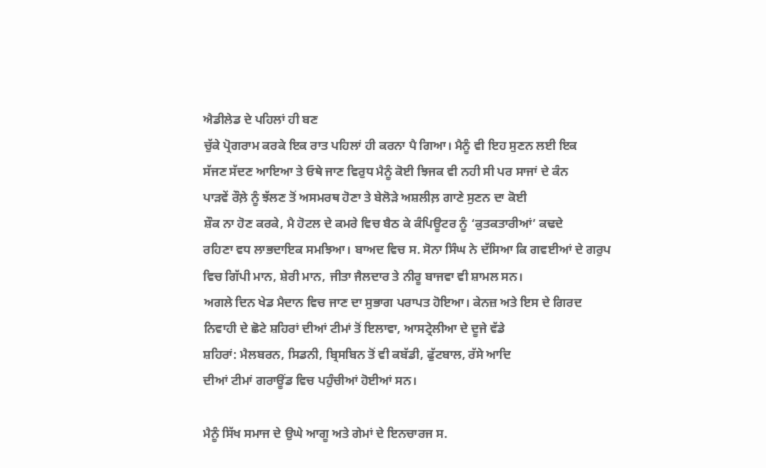ਐਡੀਲੇਡ ਦੇ ਪਹਿਲਾਂ ਹੀ ਬਣ
ਚੁੱਕੇ ਪ੍ਰੋਗਰਾਮ ਕਰਕੇ ਇਕ ਰਾਤ ਪਹਿਲਾਂ ਹੀ ਕਰਨਾ ਪੈ ਗਿਆ। ਮੈਨੂੰ ਵੀ ਇਹ ਸੁਣਨ ਲਈ ਇਕ
ਸੱਜਣ ਸੱਦਣ ਆਇਆ ਤੇ ਓਥੇ ਜਾਣ ਵਿਰੁਧ ਮੈਨੂੰ ਕੋਈ ਝਿਜਕ ਵੀ ਨਹੀ ਸੀ ਪਰ ਸਾਜਾਂ ਦੇ ਕੰਨ
ਪਾੜਵੇਂ ਰੌਲ਼ੇ ਨੂੰ ਝੱਲਣ ਤੋਂ ਅਸਮਰਥ ਹੋਣਾ ਤੇ ਬੇਲੋੜੇ ਅਸ਼ਲੀਲ਼ ਗਾਣੇ ਸੁਣਨ ਦਾ ਕੋਈ
ਸ਼ੌਕ ਨਾ ਹੋਣ ਕਰਕੇ, ਮੈ ਹੋਟਲ ਦੇ ਕਮਰੇ ਵਿਚ ਬੈਠ ਕੇ ਕੰਪਿਊਟਰ ਨੂੰ ‘ਕੁਤਕਤਾਰੀਆਂ’ ਕਢਦੇ
ਰਹਿਣਾ ਵਧ ਲਾਭਦਾਇਕ ਸਮਝਿਆ। ਬਾਅਦ ਵਿਚ ਸ. ਸੋਨਾ ਸਿੰਘ ਨੇ ਦੱਸਿਆ ਕਿ ਗਵਈਆਂ ਦੇ ਗਰੁਪ
ਵਿਚ ਗਿੱਪੀ ਮਾਨ, ਸ਼ੇਰੀ ਮਾਨ, ਜੀਤਾ ਜੈਲਦਾਰ ਤੇ ਨੀਰੂ ਬਾਜਵਾ ਵੀ ਸ਼ਾਮਲ ਸਨ।
ਅਗਲੇ ਦਿਨ ਖੇਡ ਮੈਦਾਨ ਵਿਚ ਜਾਣ ਦਾ ਸੁਭਾਗ ਪਰਾਪਤ ਹੋਇਆ। ਕੇਨਜ਼ ਅਤੇ ਇਸ ਦੇ ਗਿਰਦ
ਨਿਵਾਹੀ ਦੇ ਛੋਟੇ ਸ਼ਹਿਰਾਂ ਦੀਆਂ ਟੀਮਾਂ ਤੋਂ ਇਲਾਵਾ, ਆਸਟ੍ਰੇਲੀਆ ਦੇ ਦੂਜੇ ਵੱਡੇ
ਸ਼ਹਿਰਾਂ: ਮੈਲਬਰਨ, ਸਿਡਨੀ, ਬ੍ਰਿਸਬਿਨ ਤੋਂ ਵੀ ਕਬੱਡੀ, ਫੁੱਟਬਾਲ, ਰੱਸੇ ਆਦਿ
ਦੀਆਂ ਟੀਮਾਂ ਗਰਾਊਂਡ ਵਿਚ ਪਹੁੰਚੀਆਂ ਹੋਈਆਂ ਸਨ।

ਮੈਨੂੰ ਸਿੱਖ ਸਮਾਜ ਦੇ ਉਘੇ ਆਗੂ ਅਤੇ ਗੇਮਾਂ ਦੇ ਇਨਚਾਰਜ ਸ.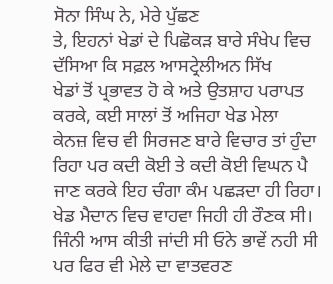ਸੋਨਾ ਸਿੰਘ ਨੇ, ਮੇਰੇ ਪੁੱਛਣ
ਤੇ, ਇਹਨਾਂ ਖੇਡਾਂ ਦੇ ਪਿਛੋਕੜ ਬਾਰੇ ਸੰਖੇਪ ਵਿਚ ਦੱਸਿਆ ਕਿ ਸਫ਼ਲ ਆਸਟ੍ਰੇਲੀਅਨ ਸਿੱਖ
ਖੇਡਾਂ ਤੋਂ ਪ੍ਰਭਾਵਤ ਹੋ ਕੇ ਅਤੇ ਉਤਸ਼ਾਹ ਪਰਾਪਤ ਕਰਕੇ, ਕਈ ਸਾਲਾਂ ਤੋਂ ਅਜਿਹਾ ਖੇਡ ਮੇਲਾ
ਕੇਨਜ਼ ਵਿਚ ਵੀ ਸਿਰਜਣ ਬਾਰੇ ਵਿਚਾਰ ਤਾਂ ਹੁੰਦਾ ਰਿਹਾ ਪਰ ਕਦੀ ਕੋਈ ਤੇ ਕਦੀ ਕੋਈ ਵਿਘਨ ਪੈ
ਜਾਣ ਕਰਕੇ ਇਹ ਚੰਗਾ ਕੰਮ ਪਛੜਦਾ ਹੀ ਰਿਹਾ। ਖੇਡ ਮੈਦਾਨ ਵਿਚ ਵਾਹਵਾ ਜਿਹੀ ਹੀ ਰੌਣਕ ਸੀ।
ਜਿੰਨੀ ਆਸ ਕੀਤੀ ਜਾਂਦੀ ਸੀ ਓਨੇ ਭਾਵੇਂ ਨਹੀ ਸੀ ਪਰ ਫਿਰ ਵੀ ਮੇਲੇ ਦਾ ਵਾਤਵਰਣ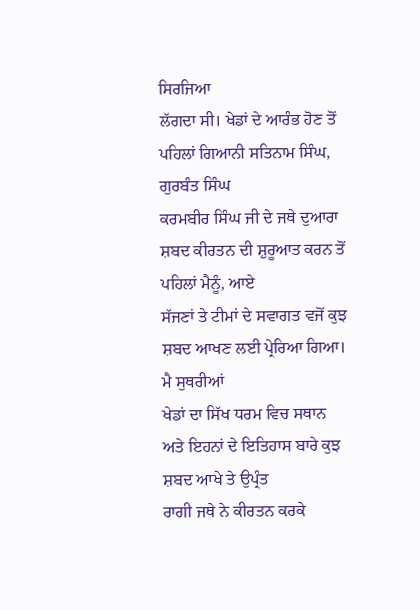ਸਿਰਜਿਆ
ਲੱਗਦਾ ਸੀ। ਖੇਡਾਂ ਦੇ ਆਰੰਭ ਹੋਣ ਤੋਂ ਪਹਿਲਾਂ ਗਿਆਨੀ ਸਤਿਨਾਮ ਸਿੰਘ, ਗੁਰਬੰਤ ਸਿੰਘ
ਕਰਮਬੀਰ ਸਿੰਘ ਜੀ ਦੇ ਜਥੇ ਦੁਆਰਾ ਸ਼ਬਦ ਕੀਰਤਨ ਦੀ ਸ਼ੁਰੂਆਤ ਕਰਨ ਤੋਂ ਪਹਿਲਾਂ ਮੈਨੂੰ, ਆਏ
ਸੱਜਣਾਂ ਤੇ ਟੀਮਾਂ ਦੇ ਸਵਾਗਤ ਵਜੋਂ ਕੁਝ ਸ਼ਬਦ ਆਖਣ ਲਈ ਪ੍ਰੇਰਿਆ ਗਿਆ। ਮੈ ਸੁਥਰੀਆਂ
ਖੇਡਾਂ ਦਾ ਸਿੱਖ ਧਰਮ ਵਿਚ ਸਥਾਨ ਅਤੇ ਇਹਨਾਂ ਦੇ ਇਤਿਹਾਸ ਬਾਰੇ ਕੁਝ ਸ਼ਬਦ ਆਖੇ ਤੇ ਉਪ੍ਰੰਤ
ਰਾਗੀ ਜਥੇ ਨੇ ਕੀਰਤਨ ਕਰਕੇ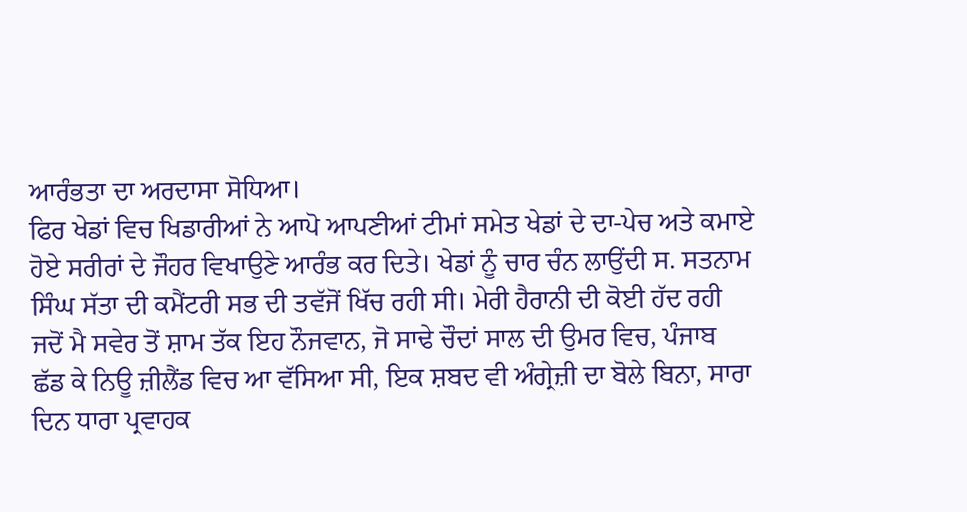ਆਰੰਭਤਾ ਦਾ ਅਰਦਾਸਾ ਸੋਧਿਆ।
ਫਿਰ ਖੇਡਾਂ ਵਿਚ ਖਿਡਾਰੀਆਂ ਨੇ ਆਪੋ ਆਪਣੀਆਂ ਟੀਮਾਂ ਸਮੇਤ ਖੇਡਾਂ ਦੇ ਦਾ-ਪੇਚ ਅਤੇ ਕਮਾਏ
ਹੋਏ ਸਰੀਰਾਂ ਦੇ ਜੌਹਰ ਵਿਖਾਉਣੇ ਆਰੰਭ ਕਰ ਦਿਤੇ। ਖੇਡਾਂ ਨੂੰ ਚਾਰ ਚੰਨ ਲਾਉਂਦੀ ਸ. ਸਤਨਾਮ
ਸਿੰਘ ਸੱਤਾ ਦੀ ਕਮੈਂਟਰੀ ਸਭ ਦੀ ਤਵੱਜੋਂ ਖਿੱਚ ਰਹੀ ਸੀ। ਮੇਰੀ ਹੈਰਾਨੀ ਦੀ ਕੋਈ ਹੱਦ ਰਹੀ
ਜਦੋਂ ਮੈ ਸਵੇਰ ਤੋਂ ਸ਼ਾਮ ਤੱਕ ਇਹ ਨੌਜਵਾਨ, ਜੋ ਸਾਢੇ ਚੌਦਾਂ ਸਾਲ ਦੀ ਉਮਰ ਵਿਚ, ਪੰਜਾਬ
ਛੱਡ ਕੇ ਨਿਊ ਜ਼ੀਲੈਂਡ ਵਿਚ ਆ ਵੱਸਿਆ ਸੀ, ਇਕ ਸ਼ਬਦ ਵੀ ਅੰਗ੍ਰੇਜ਼ੀ ਦਾ ਬੋਲੇ ਬਿਨਾ, ਸਾਰਾ
ਦਿਨ ਧਾਰਾ ਪ੍ਰਵਾਹਕ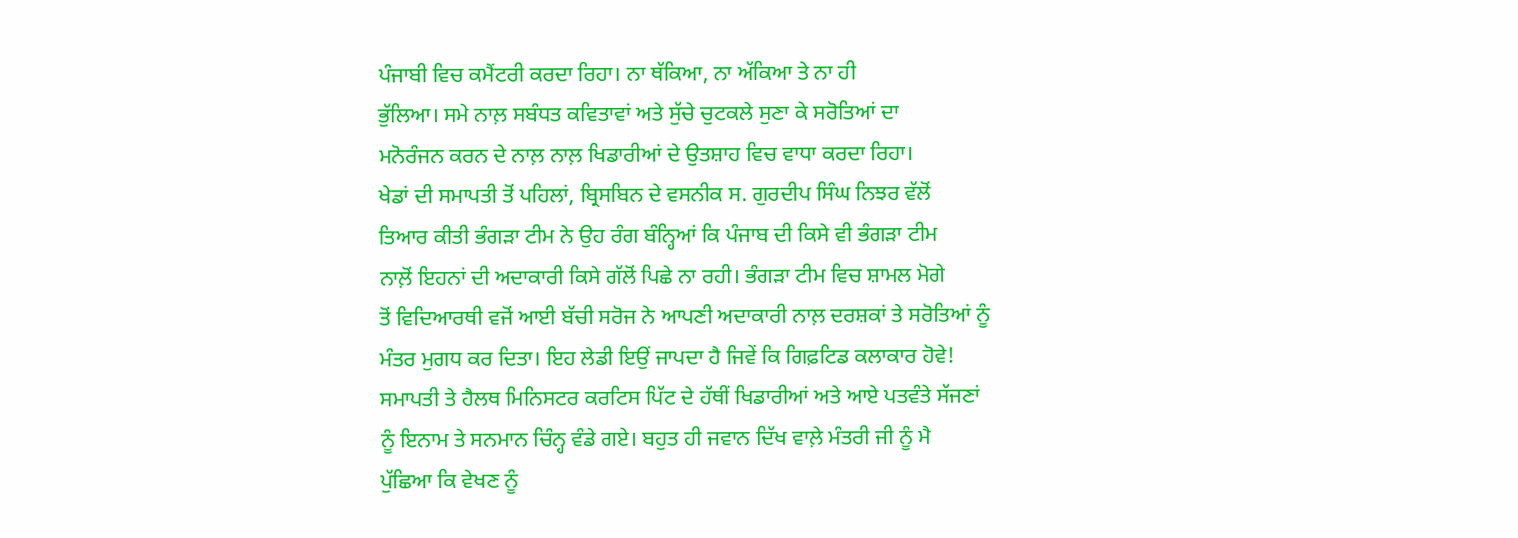ਪੰਜਾਬੀ ਵਿਚ ਕਮੈਂਟਰੀ ਕਰਦਾ ਰਿਹਾ। ਨਾ ਥੱਕਿਆ, ਨਾ ਅੱਕਿਆ ਤੇ ਨਾ ਹੀ
ਭੁੱਲਿਆ। ਸਮੇ ਨਾਲ਼ ਸਬੰਧਤ ਕਵਿਤਾਵਾਂ ਅਤੇ ਸੁੱਚੇ ਚੁਟਕਲੇ ਸੁਣਾ ਕੇ ਸਰੋਤਿਆਂ ਦਾ
ਮਨੋਰੰਜਨ ਕਰਨ ਦੇ ਨਾਲ਼ ਨਾਲ਼ ਖਿਡਾਰੀਆਂ ਦੇ ਉਤਸ਼ਾਹ ਵਿਚ ਵਾਧਾ ਕਰਦਾ ਰਿਹਾ।
ਖੇਡਾਂ ਦੀ ਸਮਾਪਤੀ ਤੋਂ ਪਹਿਲਾਂ, ਬ੍ਰਿਸਬਿਨ ਦੇ ਵਸਨੀਕ ਸ. ਗੁਰਦੀਪ ਸਿੰਘ ਨਿਝਰ ਵੱਲੋਂ
ਤਿਆਰ ਕੀਤੀ ਭੰਗੜਾ ਟੀਮ ਨੇ ਉਹ ਰੰਗ ਬੰਨ੍ਹਿਆਂ ਕਿ ਪੰਜਾਬ ਦੀ ਕਿਸੇ ਵੀ ਭੰਗੜਾ ਟੀਮ
ਨਾਲ਼ੋਂ ਇਹਨਾਂ ਦੀ ਅਦਾਕਾਰੀ ਕਿਸੇ ਗੱਲੋਂ ਪਿਛੇ ਨਾ ਰਹੀ। ਭੰਗੜਾ ਟੀਮ ਵਿਚ ਸ਼ਾਮਲ ਮੋਗੇ
ਤੋਂ ਵਿਦਿਆਰਥੀ ਵਜੋਂ ਆਈ ਬੱਚੀ ਸਰੋਜ ਨੇ ਆਪਣੀ ਅਦਾਕਾਰੀ ਨਾਲ਼ ਦਰਸ਼ਕਾਂ ਤੇ ਸਰੋਤਿਆਂ ਨੂੰ
ਮੰਤਰ ਮੁਗਧ ਕਰ ਦਿਤਾ। ਇਹ ਲੇਡੀ ਇਉਂ ਜਾਪਦਾ ਹੈ ਜਿਵੇਂ ਕਿ ਗਿਫ਼ਟਿਡ ਕਲਾਕਾਰ ਹੋਵੇ!
ਸਮਾਪਤੀ ਤੇ ਹੈਲਥ ਮਿਨਿਸਟਰ ਕਰਟਿਸ ਪਿੱਟ ਦੇ ਹੱਥੀਂ ਖਿਡਾਰੀਆਂ ਅਤੇ ਆਏ ਪਤਵੰਤੇ ਸੱਜਣਾਂ
ਨੂੰ ਇਨਾਮ ਤੇ ਸਨਮਾਨ ਚਿੰਨ੍ਹ ਵੰਡੇ ਗਏ। ਬਹੁਤ ਹੀ ਜਵਾਨ ਦਿੱਖ ਵਾਲ਼ੇ ਮੰਤਰੀ ਜੀ ਨੂੰ ਮੈ
ਪੁੱਛਿਆ ਕਿ ਵੇਖਣ ਨੂੰ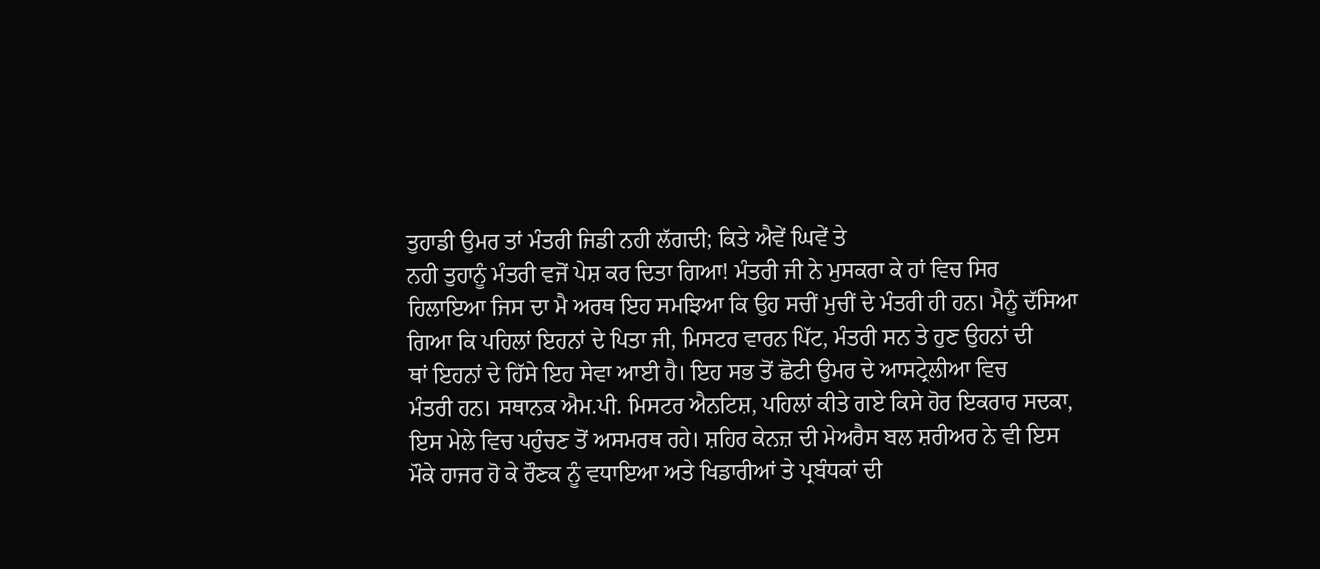ਤੁਹਾਡੀ ਉਮਰ ਤਾਂ ਮੰਤਰੀ ਜਿਡੀ ਨਹੀ ਲੱਗਦੀ; ਕਿਤੇ ਐਵੇਂ ਘਿਵੇਂ ਤੇ
ਨਹੀ ਤੁਹਾਨੂੰ ਮੰਤਰੀ ਵਜੋਂ ਪੇਸ਼ ਕਰ ਦਿਤਾ ਗਿਆ! ਮੰਤਰੀ ਜੀ ਨੇ ਮੁਸਕਰਾ ਕੇ ਹਾਂ ਵਿਚ ਸਿਰ
ਹਿਲਾਇਆ ਜਿਸ ਦਾ ਮੈ ਅਰਥ ਇਹ ਸਮਝਿਆ ਕਿ ਉਹ ਸਚੀਂ ਮੁਚੀਂ ਦੇ ਮੰਤਰੀ ਹੀ ਹਨ। ਮੈਨੂੰ ਦੱਸਿਆ
ਗਿਆ ਕਿ ਪਹਿਲਾਂ ਇਹਨਾਂ ਦੇ ਪਿਤਾ ਜੀ, ਮਿਸਟਰ ਵਾਰਨ ਪਿੱਟ, ਮੰਤਰੀ ਸਨ ਤੇ ਹੁਣ ਉਹਨਾਂ ਦੀ
ਥਾਂ ਇਹਨਾਂ ਦੇ ਹਿੱਸੇ ਇਹ ਸੇਵਾ ਆਈ ਹੈ। ਇਹ ਸਭ ਤੋਂ ਛੋਟੀ ਉਮਰ ਦੇ ਆਸਟ੍ਰੇਲੀਆ ਵਿਚ
ਮੰਤਰੀ ਹਨ। ਸਥਾਨਕ ਐਮ.ਪੀ. ਮਿਸਟਰ ਐਨਟਿਸ਼, ਪਹਿਲਾਂ ਕੀਤੇ ਗਏ ਕਿਸੇ ਹੋਰ ਇਕਰਾਰ ਸਦਕਾ,
ਇਸ ਮੇਲੇ ਵਿਚ ਪਹੁੰਚਣ ਤੋਂ ਅਸਮਰਥ ਰਹੇ। ਸ਼ਹਿਰ ਕੇਨਜ਼ ਦੀ ਮੇਅਰੈਸ ਬਲ ਸ਼ਰੀਅਰ ਨੇ ਵੀ ਇਸ
ਮੌਕੇ ਹਾਜਰ ਹੋ ਕੇ ਰੌਣਕ ਨੂੰ ਵਧਾਇਆ ਅਤੇ ਖਿਡਾਰੀਆਂ ਤੇ ਪ੍ਰਬੰਧਕਾਂ ਦੀ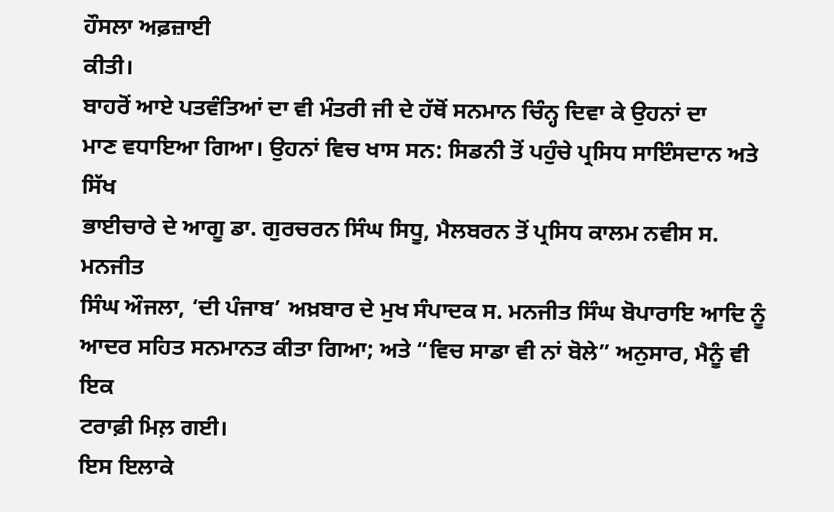ਹੌਸਲਾ ਅਫ਼ਜ਼ਾਈ
ਕੀਤੀ।
ਬਾਹਰੋਂ ਆਏ ਪਤਵੰਤਿਆਂ ਦਾ ਵੀ ਮੰਤਰੀ ਜੀ ਦੇ ਹੱਥੋਂ ਸਨਮਾਨ ਚਿੰਨ੍ਹ ਦਿਵਾ ਕੇ ਉਹਨਾਂ ਦਾ
ਮਾਣ ਵਧਾਇਆ ਗਿਆ। ਉਹਨਾਂ ਵਿਚ ਖਾਸ ਸਨ: ਸਿਡਨੀ ਤੋਂ ਪਹੁੰਚੇ ਪ੍ਰਸਿਧ ਸਾਇੰਸਦਾਨ ਅਤੇ ਸਿੱਖ
ਭਾਈਚਾਰੇ ਦੇ ਆਗੂ ਡਾ. ਗੁਰਚਰਨ ਸਿੰਘ ਸਿਧੂ, ਮੈਲਬਰਨ ਤੋਂ ਪ੍ਰਸਿਧ ਕਾਲਮ ਨਵੀਸ ਸ. ਮਨਜੀਤ
ਸਿੰਘ ਔਜਲਾ, ‘ਦੀ ਪੰਜਾਬ’ ਅਖ਼ਬਾਰ ਦੇ ਮੁਖ ਸੰਪਾਦਕ ਸ. ਮਨਜੀਤ ਸਿੰਘ ਬੋਪਾਰਾਇ ਆਦਿ ਨੂੰ
ਆਦਰ ਸਹਿਤ ਸਨਮਾਨਤ ਕੀਤਾ ਗਿਆ; ਅਤੇ “ਵਿਚ ਸਾਡਾ ਵੀ ਨਾਂ ਬੋਲੇ” ਅਨੁਸਾਰ, ਮੈਨੂੰ ਵੀ ਇਕ
ਟਰਾਫ਼ੀ ਮਿਲ਼ ਗਈ।
ਇਸ ਇਲਾਕੇ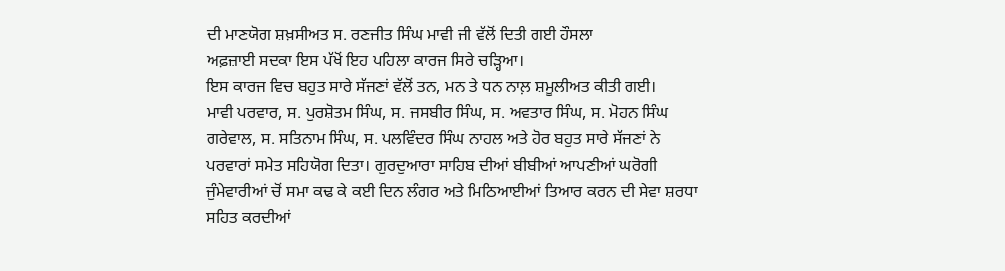ਦੀ ਮਾਣਯੋਗ ਸ਼ਖ਼ਸੀਅਤ ਸ. ਰਣਜੀਤ ਸਿੰਘ ਮਾਵੀ ਜੀ ਵੱਲੋਂ ਦਿਤੀ ਗਈ ਹੌਸਲਾ
ਅਫ਼ਜ਼ਾਈ ਸਦਕਾ ਇਸ ਪੱਖੋਂ ਇਹ ਪਹਿਲਾ ਕਾਰਜ ਸਿਰੇ ਚੜ੍ਹਿਆ।
ਇਸ ਕਾਰਜ ਵਿਚ ਬਹੁਤ ਸਾਰੇ ਸੱਜਣਾਂ ਵੱਲੋਂ ਤਨ, ਮਨ ਤੇ ਧਨ ਨਾਲ਼ ਸ਼ਮੂਲੀਅਤ ਕੀਤੀ ਗਈ।
ਮਾਵੀ ਪਰਵਾਰ, ਸ. ਪੁਰਸ਼ੋਤਮ ਸਿੰਘ, ਸ. ਜਸਬੀਰ ਸਿੰਘ, ਸ. ਅਵਤਾਰ ਸਿੰਘ, ਸ. ਮੋਹਨ ਸਿੰਘ
ਗਰੇਵਾਲ, ਸ. ਸਤਿਨਾਮ ਸਿੰਘ, ਸ. ਪਲਵਿੰਦਰ ਸਿੰਘ ਨਾਹਲ ਅਤੇ ਹੋਰ ਬਹੁਤ ਸਾਰੇ ਸੱਜਣਾਂ ਨੇ
ਪਰਵਾਰਾਂ ਸਮੇਤ ਸਹਿਯੋਗ ਦਿਤਾ। ਗੁਰਦੁਆਰਾ ਸਾਹਿਬ ਦੀਆਂ ਬੀਬੀਆਂ ਆਪਣੀਆਂ ਘਰੋਗੀ
ਜੁੰਮੇਵਾਰੀਆਂ ਚੋਂ ਸਮਾ ਕਢ ਕੇ ਕਈ ਦਿਨ ਲੰਗਰ ਅਤੇ ਮਿਠਿਆਈਆਂ ਤਿਆਰ ਕਰਨ ਦੀ ਸੇਵਾ ਸ਼ਰਧਾ
ਸਹਿਤ ਕਰਦੀਆਂ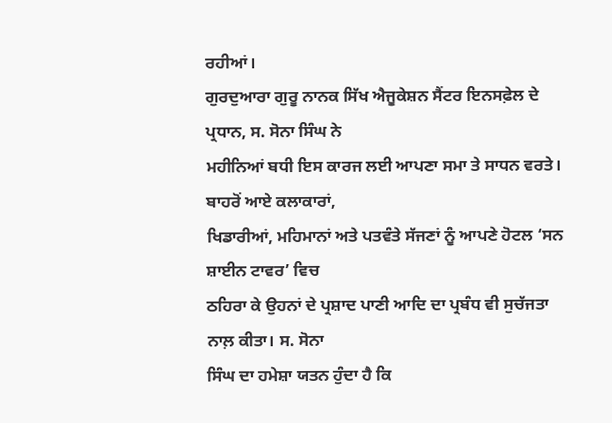ਰਹੀਆਂ।
ਗੁਰਦੁਆਰਾ ਗੁਰੂ ਨਾਨਕ ਸਿੱਖ ਐਜੂਕੇਸ਼ਨ ਸੈਂਟਰ ਇਨਸਫ਼ੇਲ ਦੇ ਪ੍ਰਧਾਨ, ਸ. ਸੋਨਾ ਸਿੰਘ ਨੇ
ਮਹੀਨਿਆਂ ਬਧੀ ਇਸ ਕਾਰਜ ਲਈ ਆਪਣਾ ਸਮਾ ਤੇ ਸਾਧਨ ਵਰਤੇ। ਬਾਹਰੋਂ ਆਏ ਕਲਾਕਾਰਾਂ,
ਖਿਡਾਰੀਆਂ, ਮਹਿਮਾਨਾਂ ਅਤੇ ਪਤਵੰਤੇ ਸੱਜਣਾਂ ਨੂੰ ਆਪਣੇ ਹੋਟਲ ‘ਸਨ ਸ਼ਾਈਨ ਟਾਵਰ’ ਵਿਚ
ਠਹਿਰਾ ਕੇ ਉਹਨਾਂ ਦੇ ਪ੍ਰਸ਼ਾਦ ਪਾਣੀ ਆਦਿ ਦਾ ਪ੍ਰਬੰਧ ਵੀ ਸੁਚੱਜਤਾ ਨਾਲ਼ ਕੀਤਾ। ਸ. ਸੋਨਾ
ਸਿੰਘ ਦਾ ਹਮੇਸ਼ਾ ਯਤਨ ਹੁੰਦਾ ਹੈ ਕਿ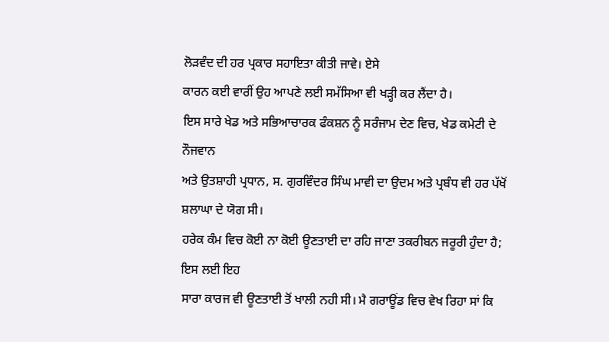ਲੋੜਵੰਦ ਦੀ ਹਰ ਪ੍ਰਕਾਰ ਸਹਾਇਤਾ ਕੀਤੀ ਜਾਵੇ। ਏਸੇ
ਕਾਰਨ ਕਈ ਵਾਰੀਂ ਉਹ ਆਪਣੇ ਲਈ ਸਮੱਸਿਆ ਵੀ ਖੜ੍ਹੀ ਕਰ ਲੈਂਦਾ ਹੈ।
ਇਸ ਸਾਰੇ ਖੇਡ ਅਤੇ ਸਭਿਆਚਾਰਕ ਫੰਕਸ਼ਨ ਨੂੰ ਸਰੰਜਾਮ ਦੇਣ ਵਿਚ, ਖੇਡ ਕਮੇਟੀ ਦੇ ਨੌਜਵਾਨ
ਅਤੇ ਉਤਸ਼ਾਹੀ ਪ੍ਰਧਾਨ, ਸ. ਗੁਰਵਿੰਦਰ ਸਿੰਘ ਮਾਵੀ ਦਾ ਉਦਮ ਅਤੇ ਪ੍ਰਬੰਧ ਵੀ ਹਰ ਪੱਖੋਂ
ਸ਼ਲਾਘਾ ਦੇ ਯੋਗ ਸੀ।
ਹਰੇਕ ਕੰਮ ਵਿਚ ਕੋਈ ਨਾ ਕੋਈ ਊਣਤਾਈ ਦਾ ਰਹਿ ਜਾਣਾ ਤਕਰੀਬਨ ਜਰੂਰੀ ਹੁੰਦਾ ਹੈ; ਇਸ ਲਈ ਇਹ
ਸਾਰਾ ਕਾਰਜ ਵੀ ਊਣਤਾਈ ਤੋਂ ਖਾਲੀ ਨਹੀ ਸੀ। ਮੈ ਗਰਾਊਂਡ ਵਿਚ ਵੇਖ ਰਿਹਾ ਸਾਂ ਕਿ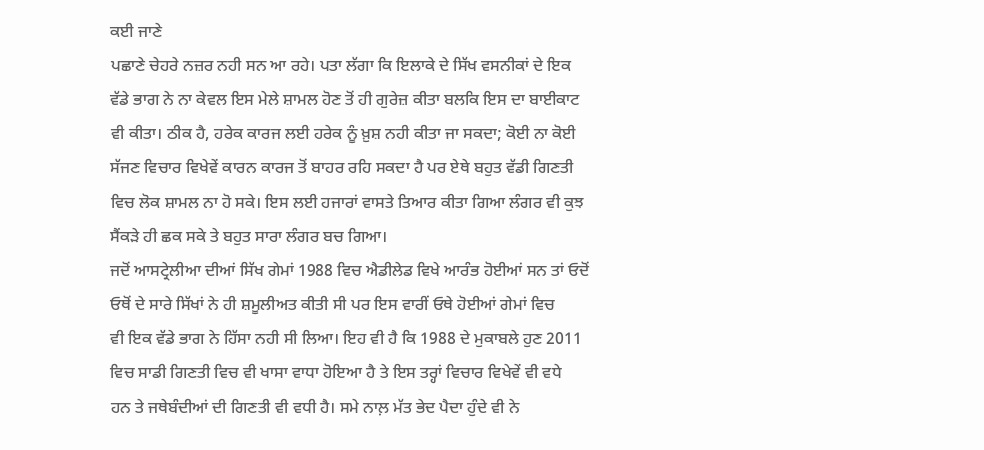ਕਈ ਜਾਣੇ
ਪਛਾਣੇ ਚੇਹਰੇ ਨਜ਼ਰ ਨਹੀ ਸਨ ਆ ਰਹੇ। ਪਤਾ ਲੱਗਾ ਕਿ ਇਲਾਕੇ ਦੇ ਸਿੱਖ ਵਸਨੀਕਾਂ ਦੇ ਇਕ
ਵੱਡੇ ਭਾਗ ਨੇ ਨਾ ਕੇਵਲ ਇਸ ਮੇਲੇ ਸ਼ਾਮਲ ਹੋਣ ਤੋਂ ਹੀ ਗੁਰੇਜ਼ ਕੀਤਾ ਬਲਕਿ ਇਸ ਦਾ ਬਾਈਕਾਟ
ਵੀ ਕੀਤਾ। ਠੀਕ ਹੈ, ਹਰੇਕ ਕਾਰਜ ਲਈ ਹਰੇਕ ਨੂੰ ਖ਼ੁਸ਼ ਨਹੀ ਕੀਤਾ ਜਾ ਸਕਦਾ; ਕੋਈ ਨਾ ਕੋਈ
ਸੱਜਣ ਵਿਚਾਰ ਵਿਖੇਵੇਂ ਕਾਰਨ ਕਾਰਜ ਤੋਂ ਬਾਹਰ ਰਹਿ ਸਕਦਾ ਹੈ ਪਰ ਏਥੇ ਬਹੁਤ ਵੱਡੀ ਗਿਣਤੀ
ਵਿਚ ਲੋਕ ਸ਼ਾਮਲ ਨਾ ਹੋ ਸਕੇ। ਇਸ ਲਈ ਹਜਾਰਾਂ ਵਾਸਤੇ ਤਿਆਰ ਕੀਤਾ ਗਿਆ ਲੰਗਰ ਵੀ ਕੁਝ
ਸੈਂਕੜੇ ਹੀ ਛਕ ਸਕੇ ਤੇ ਬਹੁਤ ਸਾਰਾ ਲੰਗਰ ਬਚ ਗਿਆ।
ਜਦੋਂ ਆਸਟ੍ਰੇਲੀਆ ਦੀਆਂ ਸਿੱਖ ਗੇਮਾਂ 1988 ਵਿਚ ਐਡੀਲੇਡ ਵਿਖੇ ਆਰੰਭ ਹੋਈਆਂ ਸਨ ਤਾਂ ਓਦੋਂ
ਓਥੋਂ ਦੇ ਸਾਰੇ ਸਿੱਖਾਂ ਨੇ ਹੀ ਸ਼ਮੂਲੀਅਤ ਕੀਤੀ ਸੀ ਪਰ ਇਸ ਵਾਰੀਂ ਓਥੇ ਹੋਈਆਂ ਗੇਮਾਂ ਵਿਚ
ਵੀ ਇਕ ਵੱਡੇ ਭਾਗ ਨੇ ਹਿੱਸਾ ਨਹੀ ਸੀ ਲਿਆ। ਇਹ ਵੀ ਹੈ ਕਿ 1988 ਦੇ ਮੁਕਾਬਲੇ ਹੁਣ 2011
ਵਿਚ ਸਾਡੀ ਗਿਣਤੀ ਵਿਚ ਵੀ ਖਾਸਾ ਵਾਧਾ ਹੋਇਆ ਹੈ ਤੇ ਇਸ ਤਰ੍ਹਾਂ ਵਿਚਾਰ ਵਿਖੇਵੇਂ ਵੀ ਵਧੇ
ਹਨ ਤੇ ਜਥੇਬੰਦੀਆਂ ਦੀ ਗਿਣਤੀ ਵੀ ਵਧੀ ਹੈ। ਸਮੇ ਨਾਲ਼ ਮੱਤ ਭੇਦ ਪੈਦਾ ਹੁੰਦੇ ਵੀ ਨੇ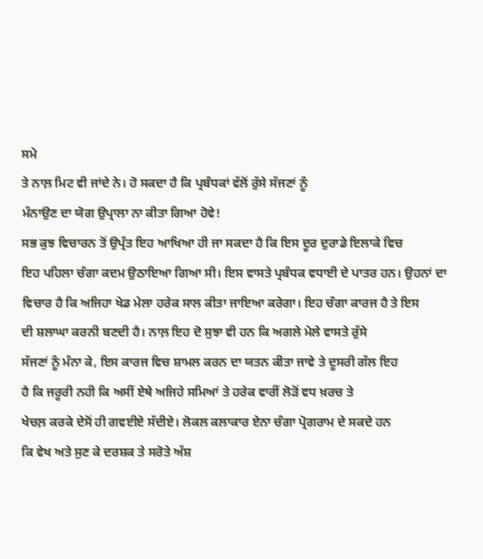ਸਮੇ
ਤੇ ਨਾਲ਼ ਮਿਟ ਵੀ ਜਾਂਦੇ ਨੇ। ਹੋ ਸਕਦਾ ਹੈ ਕਿ ਪ੍ਰਬੰਧਕਾਂ ਵੱਲੋਂ ਰੁੱਸੇ ਸੱਜਣਾਂ ਨੂੰ
ਮੰਨਾਉਣ ਦਾ ਯੋਗ ਉਪ੍ਰਾਲਾ ਨਾ ਕੀਤਾ ਗਿਆ ਹੋਵੇ!
ਸਭ ਕੁਝ ਵਿਚਾਰਨ ਤੋਂ ਉਪ੍ਰੰਤ ਇਹ ਆਖਿਆ ਹੀ ਜਾ ਸਕਦਾ ਹੈ ਕਿ ਇਸ ਦੂਰ ਦੁਰਾਡੇ ਇਲਾਕੇ ਵਿਚ
ਇਹ ਪਹਿਲਾ ਚੰਗਾ ਕਦਮ ਉਠਾਇਆ ਗਿਆ ਸੀ। ਇਸ ਵਾਸਤੇ ਪ੍ਰਬੰਧਕ ਵਧਾਈ ਦੇ ਪਾਤਰ ਹਨ। ਉਹਨਾਂ ਦਾ
ਵਿਚਾਰ ਹੈ ਕਿ ਅਜਿਹਾ ਖੇਡ ਮੇਲਾ ਹਰੇਕ ਸਾਲ ਕੀਤਾ ਜਾਇਆ ਕਰੇਗਾ। ਇਹ ਚੰਗਾ ਕਾਰਜ ਹੈ ਤੇ ਇਸ
ਦੀ ਸ਼ਲਾਘਾ ਕਰਨੀ ਬਣਦੀ ਹੈ। ਨਾਲ਼ ਇਹ ਦੋ ਸੁਝਾ ਵੀ ਹਨ ਕਿ ਅਗਲੇ ਮੇਲੇ ਵਾਸਤੇ ਰੁੱਸੇ
ਸੱਜਣਾਂ ਨੂੰ ਮੰਨਾ ਕੇ, ਇਸ ਕਾਰਜ ਵਿਚ ਸ਼ਾਮਲ ਕਰਨ ਦਾ ਯਤਨ ਕੀਤਾ ਜਾਵੇ ਤੇ ਦੂਸਰੀ ਗੱਲ ਇਹ
ਹੈ ਕਿ ਜਰੂਰੀ ਨਹੀ ਕਿ ਅਸੀਂ ਏਥੇ ਅਜਿਹੇ ਸਮਿਆਂ ਤੇ ਹਰੇਕ ਵਾਰੀਂ ਲੋੜੋਂ ਵਧ ਖ਼ਰਚ ਤੇ
ਖੇਚਲ਼ ਕਰਕੇ ਦੇਸੋਂ ਹੀ ਗਵਈਏ ਸੱਦੀਏ। ਲੋਕਲ ਕਲਾਕਾਰ ਏਨਾ ਚੰਗਾ ਪ੍ਰੋਗਰਾਮ ਦੇ ਸਕਦੇ ਹਨ
ਕਿ ਵੇਖ ਅਤੇ ਸੁਣ ਕੇ ਦਰਸ਼ਕ ਤੇ ਸਰੋਤੇ ਅੱਸ਼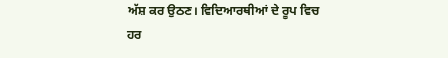ਅੱਸ਼ ਕਰ ਉਠਣ। ਵਿਦਿਆਰਥੀਆਂ ਦੇ ਰੂਪ ਵਿਚ
ਹਰ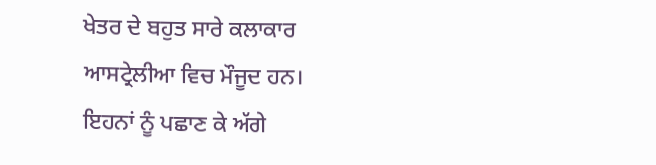ਖੇਤਰ ਦੇ ਬਹੁਤ ਸਾਰੇ ਕਲਾਕਾਰ ਆਸਟ੍ਰੇਲੀਆ ਵਿਚ ਮੌਜੂਦ ਹਨ। ਇਹਨਾਂ ਨੂੰ ਪਛਾਣ ਕੇ ਅੱਗੇ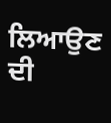ਲਿਆਉਣ ਦੀ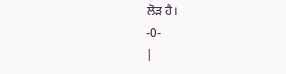ਲੋੜ ਹੈ।
-0-
|